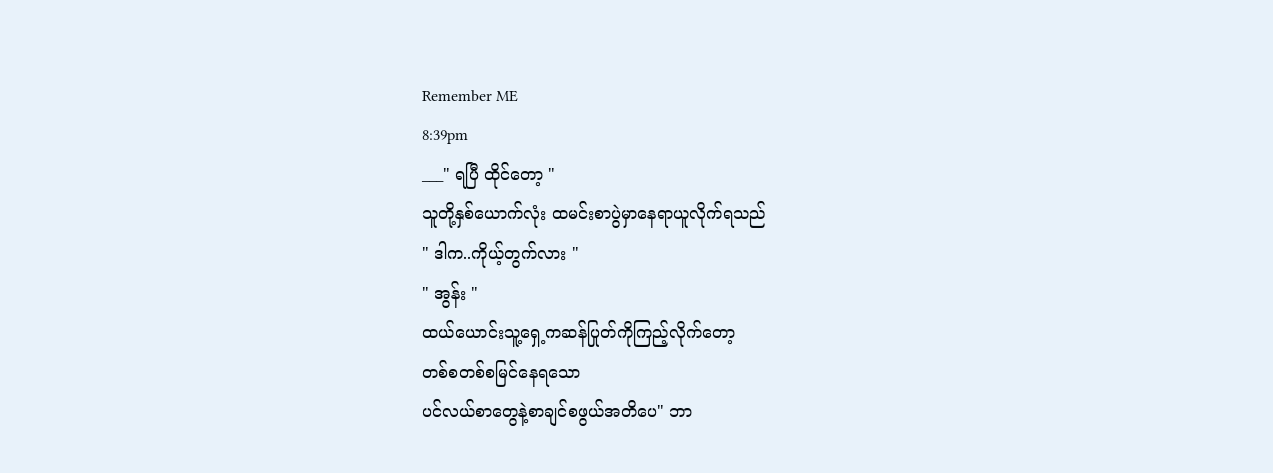Remember ME
8:39pm
___" ရပြီ ထိုင်တော့ "
သူတို့နှစ်ယောက်လုံး ထမင်းစာပွဲမှာနေရာယူလိုက်ရသည်
" ဒါက..ကိုယ့်တွက်လား "
" အွန်း "
ထယ်ယောင်းသူ့ရှေ့ကဆန်ပြုတ်ကိုကြည့်လိုက်တော့
တစ်စတစ်စမြင်နေရသော
ပင်လယ်စာတွေနဲ့စာချင်စဖွယ်အတိပေ" ဘာ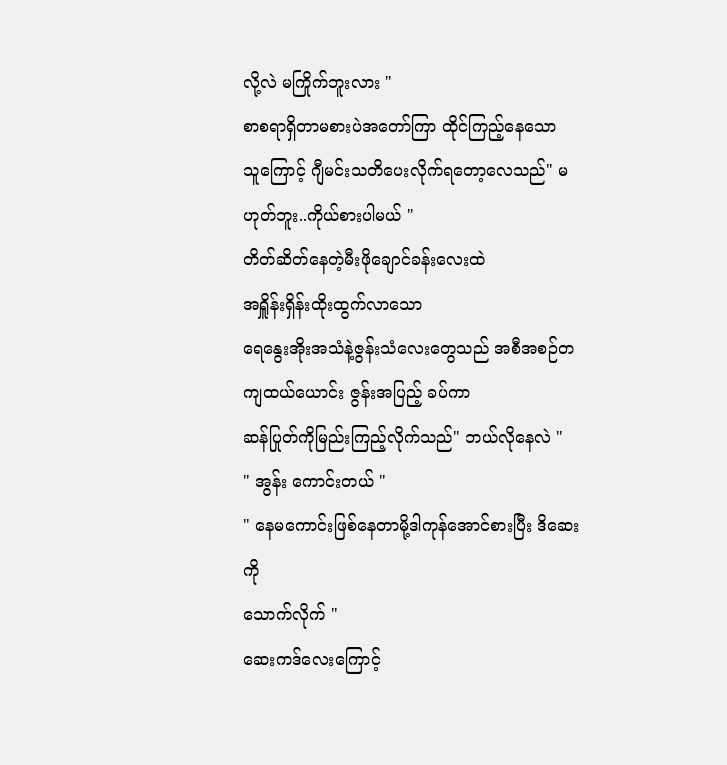လို့လဲ မကြိုက်ဘူးလား "
စာစရာရှိတာမစားပဲအတော်ကြာ ထိုင်ကြည့်နေသော
သူကြောင့် ဂျီမင်းသတိပေးလိုက်ရတော့လေသည်" မဟုတ်ဘူး..ကိုယ်စားပါမယ် "
တိတ်ဆိတ်နေတဲ့မီးဖိုချောင်ခန်းလေးထဲ
အရှိူန်းရှိန်းထိုးထွက်လာသော
ရေနွေးအိုးအသံနဲ့ဇွန်းသံလေးတွေသည် အစီအစဉ်တကျထယ်ယောင်း ဇွန်းအပြည့် ခပ်ကာ
ဆန်ပြုတ်ကိုမြည်းကြည့်လိုက်သည်" ဘယ်လိုနေလဲ "
" အွန်း ကောင်းတယ် "
" နေမကောင်းဖြစ်နေတာမို့ဒါကုန်အောင်စားပြီး ဒိဆေးကို
သောက်လိုက် "
ဆေးကဒ်လေးကြောင့်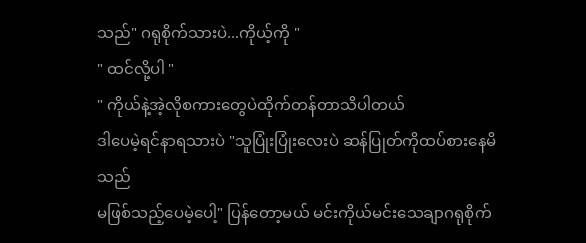သည်" ဂရုစိုက်သားပဲ...ကိုယ့်ကို "
" ထင်လို့ပါ "
" ကိုယ်နဲ့အဲ့လိုစကားတွေပဲထိုက်တန်တာသိပါတယ်
ဒါပေမဲ့ရင်နာရသားပဲ "သူပြုံးပြုံးလေးပဲ ဆန်ပြုတ်ကိုထပ်စားနေမိသည်
မဖြစ်သည့်ပေမဲ့ပေါ့" ပြန်တော့မယ် မင်းကိုယ်မင်းသေချာဂရုစိုက်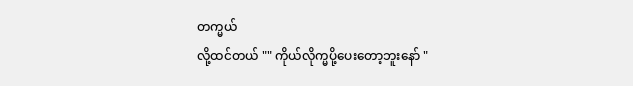တက္မယ်
လို့ထင်တယ် "" ကိုယ်လိုက္မပို့ပေးတော့ဘူးနော် "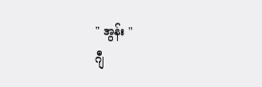" အွန်း "
ဂျီ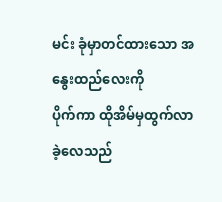မင်း ခုံမှာတင်ထားသော အနွေးထည်လေးကို
ပိုက်ကာ ထိုအိမ်မှထွက်လာခဲ့လေသည်